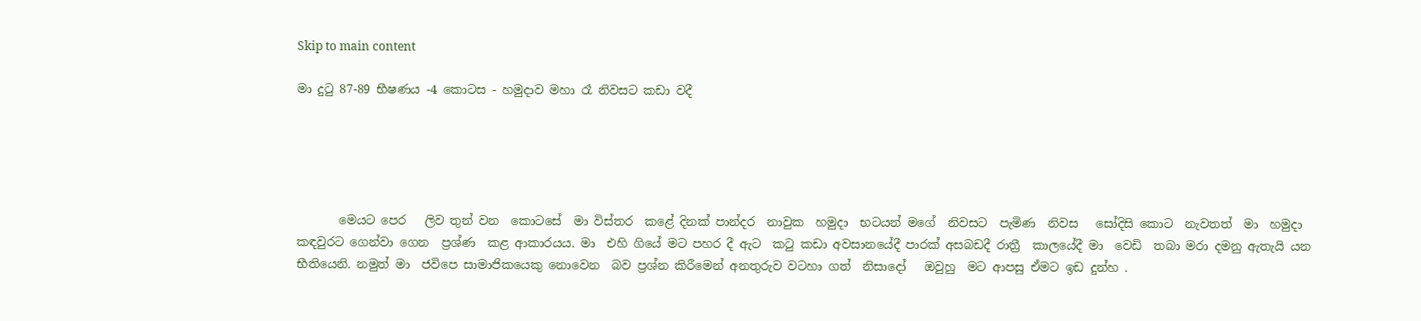Skip to main content

මා දුටු 87-89 භීෂණය -4 කොටස - හමුදාව මහා රෑ නිවසට කඩා වදී





       මෙයට පෙර   ලිව තුන් වන  කොටසේ  මා විස්තර  කළේ දිනක් පාන්දර  නාවුක  හමුදා  භටයන් මගේ  නිවසට  පැමිණ  නිවස   සෝදිසි කොට  නැවතත්  මා  හමුදා  කඳවුරට ගෙන්වා ගෙන  ප්‍රශ්ණ  කළ ආකාරයය. මා  එහි ගියේ මට පහර දී ඇට  කටු කඩා අවසානයේදී පාරක් අසබඩදී රාත්‍රී  කාලයේදී මා  වෙඩි  තබා මරා දමනු ඇතැයි යන භීතියෙනි. නමුත් මා  ජවිපෙ සාමාජිකයෙකු නොවෙන  බව ප්‍රශ්න කිරීමෙන් අනතුරුව වටහා ගත්  නිසාදෝ   ඔවුහු  මට ආපසු ඒමට ඉඩ දුන්හ .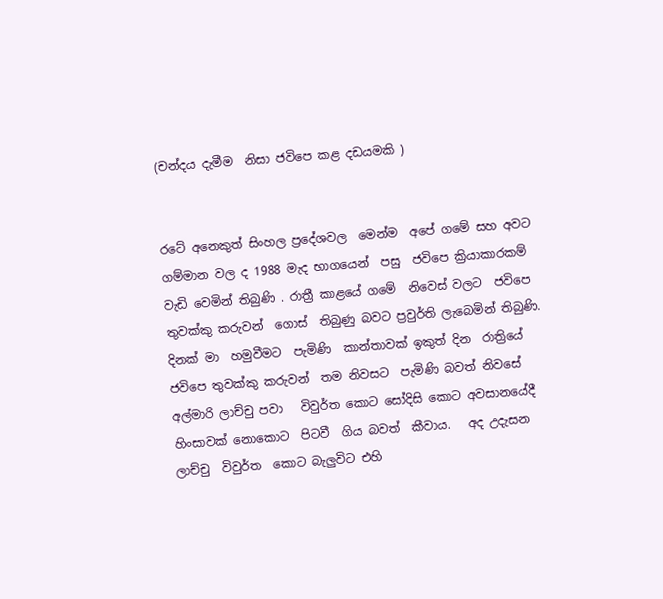(චන්දය දැමීම  නිසා ජවිපෙ කළ දඩයමකි )


රටේ අනෙකුත් සිංහල ප්‍රදේශවල  මෙන්ම  අපේ ගමේ සහ අවට ගම්මාන වල ද 1988 මැද භාගයෙන්  පසු  ජවිපෙ ක්‍රියාකාරකම් වැඩි වෙමින් තිබුණි . රාත්‍රී කාළයේ ගමේ  නිවෙස් වලට  ජවිපෙ තුවක්කු කරුවන්  ගොස්  තිබුණු බවට ප්‍රවුර්ති ලැබෙමින් තිබුණි. දිනක් මා  හමුවීමට  පැමිණි  කාන්තාවක් ඉකුත් දින  රාත්‍රියේ  ජවිපෙ තුවක්කු කරුවන්  තම නිවසට  පැමිණි බවත් නිවසේ අල්මාරි ලාච්චු පවා   විවුර්ත කොට සෝදිසි කොට අවසානයේදී හිංසාවක් නොකොට  පිටවී  ගිය බවත්  කීවාය.   අද උදැසන ලාච්චු  විවුර්ත  කොට බැලුවිට එහි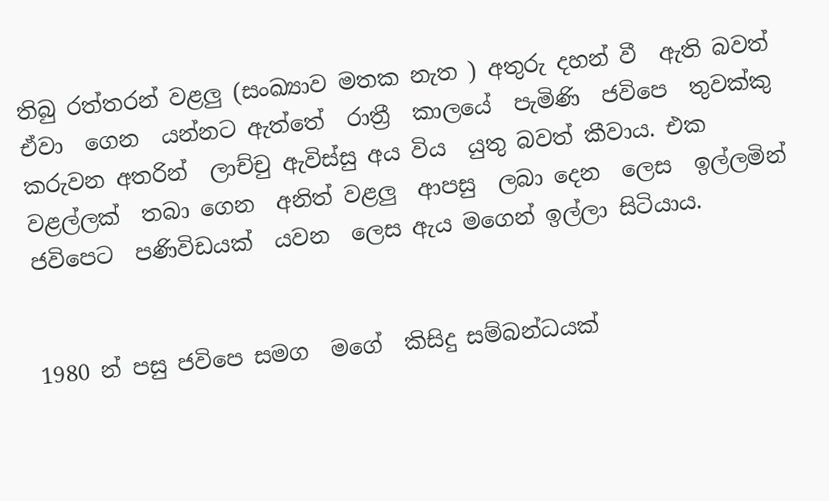තිබු රත්තරන් වළලු (සංඛ්‍යාව මතක නැත ) අතුරු දහන් වී  ඇති බවත් ඒවා  ගෙන  යන්නට ඇත්තේ  රාත්‍රී  කාලයේ  පැමිණි  ජවිපෙ  තුවක්කු කරුවන අතරින්  ලාච්චු ඇවිස්සු අය විය  යුතු බවත් කීවාය. එක වළල්ලක්  තබා ගෙන  අනිත් වළලු  ආපසු  ලබා දෙන  ලෙස  ඉල්ලමින් ජවිපෙට  පණිවිඩයක්  යවන  ලෙස ඇය මගෙන් ඉල්ලා සිටියාය.


1980 න් පසු ජවිපෙ සමග  මගේ  කිසිදු සම්බන්ධයක්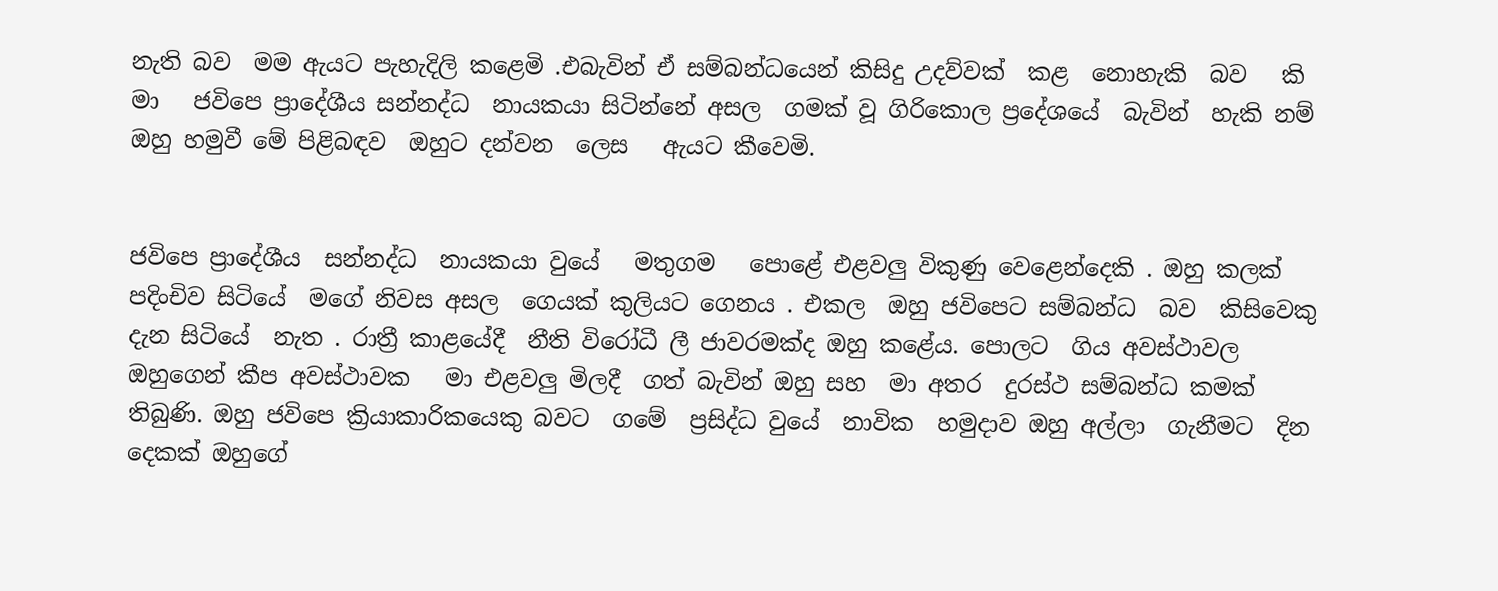නැති බව  මම ඇයට පැහැදිලි කළෙමි .එබැවින් ඒ සම්බන්ධයෙන් කිසිදු උදව්වක්  කළ  නොහැකි  බව   කි මා   ජවිපෙ ප්‍රාදේශීය සන්නද්ධ  නායකයා සිටින්නේ අසල  ගමක් වූ ගිරිකොල ප්‍රදේශයේ  බැවින්  හැකි නම්  ඔහු හමුවී මේ පිළිබඳව  ඔහුට දන්වන  ලෙස   ඇයට කීවෙමි.


ජවිපෙ ප්‍රාදේශීය  සන්නද්ධ  නායකයා වුයේ   මතුගම   පොළේ එළවලු විකුණු වෙළෙන්දෙකි . ඔහු කලක් පදිංචිව සිටියේ  මගේ නිවස අසල  ගෙයක් කුලියට ගෙනය . එකල  ඔහු ජවිපෙට සම්බන්ධ  බව  කිසිවෙකු දැන සිටියේ  නැත . රාත්‍රී කාළයේදී  නීති විරෝධී ලී ජාවරමක්ද ඔහු කළේය. පොලට  ගිය අවස්ථාවල  ඔහුගෙන් කීප අවස්ථාවක   මා එළවලු මිලදී  ගත් බැවින් ඔහු සහ  මා අතර  දුරස්ථ සම්බන්ධ කමක් තිබුණි. ඔහු ජවිපෙ ක්‍රියාකාරිකයෙකු බවට  ගමේ  ප්‍රසිද්ධ වුයේ  නාවික  හමුදාව ඔහු අල්ලා  ගැනීමට  දින දෙකක් ඔහුගේ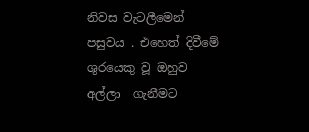නිවස වැටලීමෙන් පසුවය . එහෙත් දිවීමේ ශුරයෙකු වූ ඔහුව අල්ලා  ගැනීමට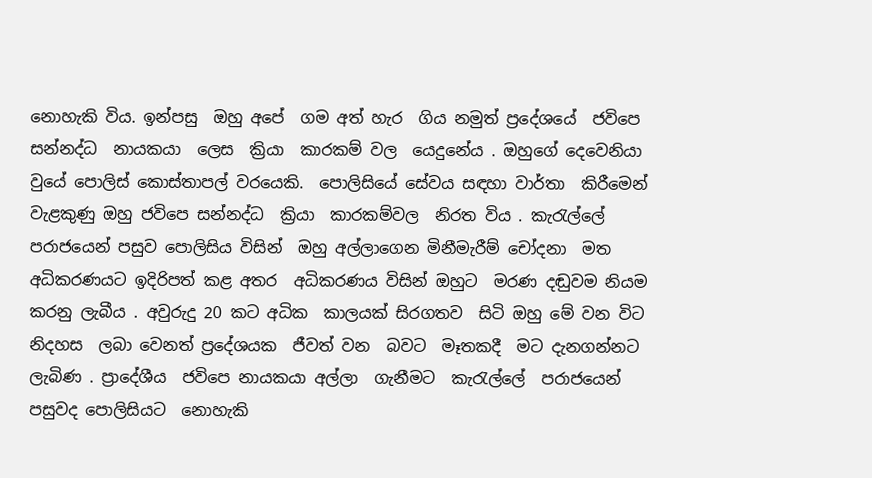නොහැකි විය. ඉන්පසු  ඔහු අපේ  ගම අත් හැර  ගිය නමුත් ප්‍රදේශයේ  ජවිපෙ සන්නද්ධ  නායකයා  ලෙස  ක්‍රියා  කාරකම් වල  යෙදුනේය . ඔහුගේ දෙවෙනියා වුයේ පොලිස් කොස්තාපල් වරයෙකි.  පොලිසියේ සේවය සඳහා වාර්තා  කිරීමෙන් වැළකුණු ඔහු ජවිපෙ සන්නද්ධ  ක්‍රියා  කාරකම්වල  නිරත විය . කැරැල්ලේ  පරාජයෙන් පසුව පොලිසිය විසින්  ඔහු අල්ලාගෙන මිනීමැරීම් චෝදනා  මත  අධිකරණයට ඉදිරිපත් කළ අතර  අධිකරණය විසින් ඔහුට  මරණ දඬුවම නියම  කරනු ලැබීය . අවුරුදු 20 කට අධික  කාලයක් සිරගතව  සිටි ඔහු මේ වන විට  නිදහස  ලබා වෙනත් ප්‍රදේශයක  ජීවත් වන  බවට  මෑතකදී  මට දැනගන්නට ලැබිණ . ප්‍රාදේශීය  ජවිපෙ නායකයා අල්ලා  ගැනීමට  කැරැල්ලේ  පරාජයෙන්  පසුවද පොලිසියට  නොහැකි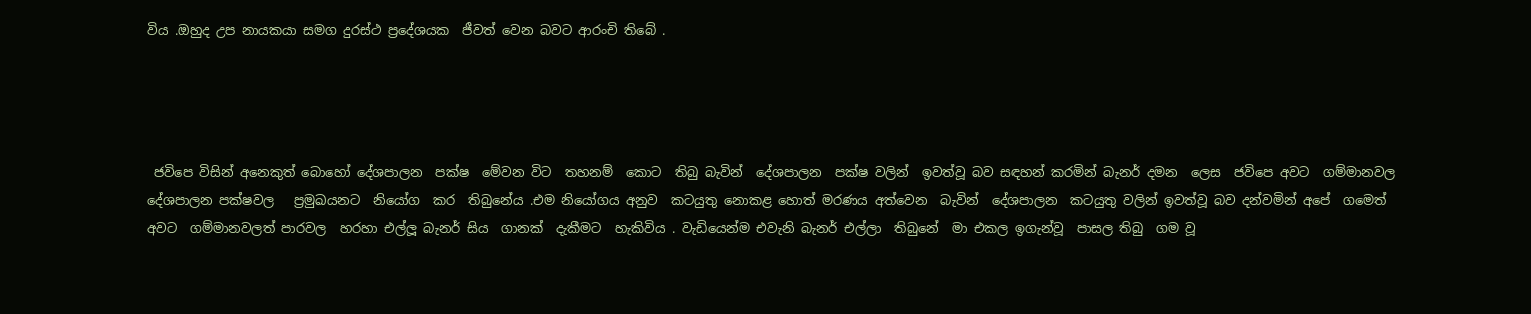විය .ඔහුද උප නායකයා සමග දුරස්ථ ප්‍රදේශයක  ජීවත් වෙන බවට ආරංචි තිබේ .




 ජවිපෙ විසින් අනෙකුත් බොහෝ දේශපාලන  පක්ෂ  මේවන විට  තහනම්  කොට  තිබු බැවින්  දේශපාලන  පක්ෂ වලින්  ඉවත්වූ බව සඳහන් කරමින් බැනර් දමන  ලෙස  ජවිපෙ අවට  ගම්මානවල දේශපාලන පක්ෂවල   ප්‍රමුඛයනට  නියෝග  කර  තිබුනේය .එම නියෝගය අනුව  කටයුතු නොකළ හොත් මරණය අත්වෙන  බැවින්  දේශපාලන  කටයුතු වලින් ඉවත්වූ බව දන්වමින් අපේ  ගමෙත් අවට  ගම්මානවලත් පාරවල  හරහා එල්ලූ බැනර් සිය  ගානක්  දැකීමට  හැකිවිය . වැඩියෙන්ම එවැනි බැනර් එල්ලා  තිබුනේ  මා එකල ඉගැන්වූ  පාසල තිබු  ගම වූ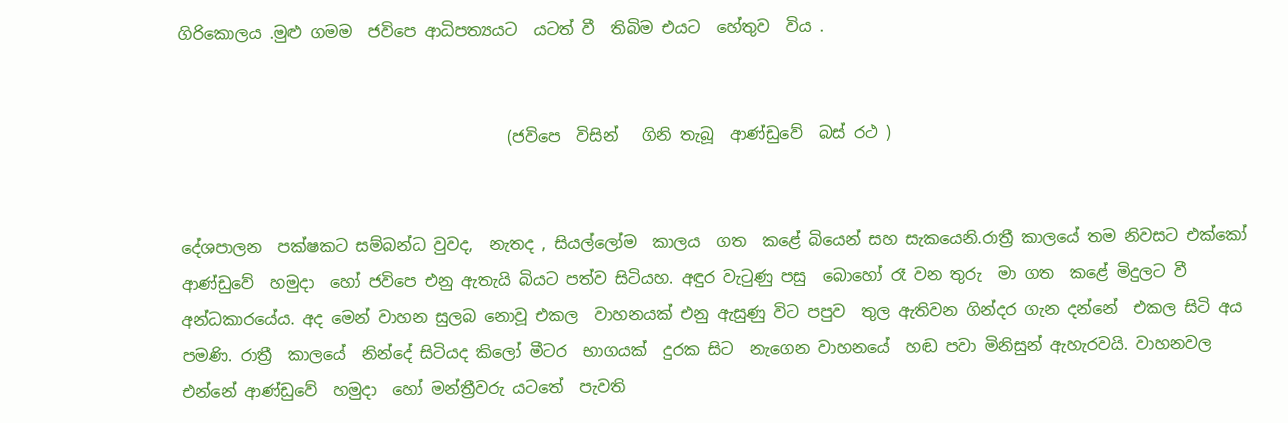ගිරිකොලය .මුළු ගමම  ජවිපෙ ආධිපත්‍යයට  යටත් වී  තිබිම එයට  හේතුව  විය .


                                         (ජවිපෙ  විසින්   ගිනි තැබූ  ආණ්ඩුවේ  බස් රථ )


දේශපාලන  පක්ෂකට සම්බන්ධ වුවද,  නැතද , සියල්ලෝම  කාලය  ගත  කළේ බියෙන් සහ සැකයෙනි.රාත්‍රී කාලයේ තම නිවසට එක්කෝ ආණ්ඩුවේ  හමුදා  හෝ ජවිපෙ එනු ඇතැයි බියට පත්ව සිටියහ. අඳුර වැටුණු පසු  බොහෝ රෑ වන තුරු  මා ගත  කළේ මිදුලට වී අන්ධකාරයේය. අද මෙන් වාහන සුලබ නොවූ එකල  වාහනයක් එනු ඇසුණු විට පපුව  තුල ඇතිවන ගින්දර ගැන දන්නේ  එකල සිටි අය පමණි. රාත්‍රී  කාලයේ  නින්දේ සිටියද කිලෝ මීටර  භාගයක්  දුරක සිට  නැගෙන වාහනයේ  හඬ පවා මිනිසුන් ඇහැරවයි. වාහනවල එන්නේ ආණ්ඩුවේ  හමුදා  හෝ මන්ත්‍රීවරු යටතේ  පැවති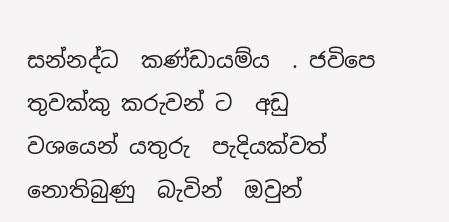සන්නද්ධ  කණ්ඩායම්ය  . ජවිපෙ තුවක්කු කරුවන් ට  අඩු වශයෙන් යතුරු  පැදියක්වත් නොතිබුණු  බැවින්  ඔවුන්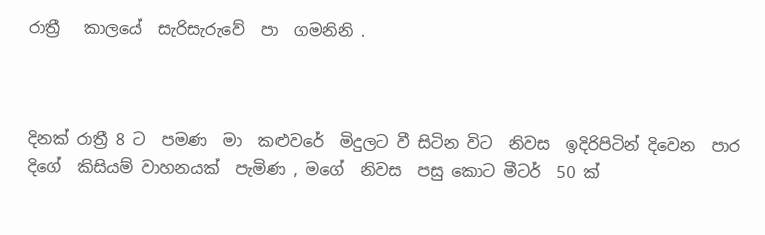රාත්‍රී   කාලයේ  සැරිසැරුවේ  පා  ගමනිනි .



දිනක් රාත්‍රී 8 ට  පමණ  මා  කළුවරේ  මිදුලට වී සිටින විට  නිවස  ඉදිරිපිටින් දිවෙන  පාර දිගේ  කිසියම් වාහනයක්  පැමිණ , මගේ  නිවස  පසු කොට මීටර්  50 ක්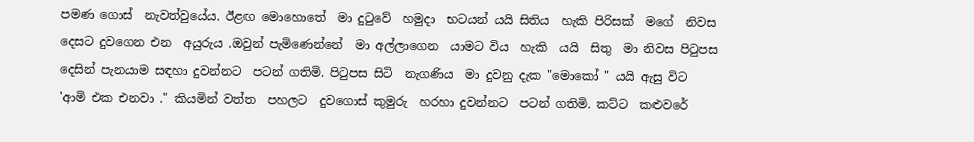පමණ ගොස්  නැවත්වුයේය. ඊළඟ මොහොතේ  මා දුටුවේ  හමුදා  භටයන් යයි සිතිය  හැකි පිරිසක්  මගේ  නිවස දෙසට දුවගෙන එන  අයුරුය .ඔවුන් පැමිණෙන්නේ  මා අල්ලාගෙන  යාමට විය  හැකි  යයි  සිතු  මා නිවස පිටුපස දෙසින් පැනයාම සඳහා දුවන්නට  පටන් ගතිමි. පිටුපස සිටි  නැගණිය  මා දුවනු දැක "මොකෝ " යයි ඇසු විට 'ආමි එක එනවා ." කියමින් වත්ත  පහලට  දුවගොස් කුමුරු  හරහා දුවන්නට  පටන් ගතිමි. කට්ට  කළුවරේ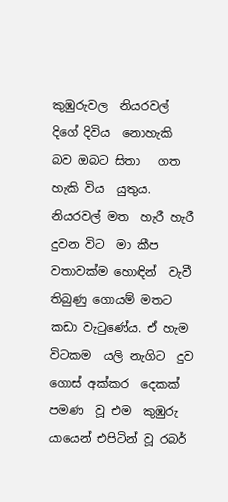කුඹුරුවල  නියරවල්  දිගේ දිවිය  නොහැකි බව ඔබට සිතා   ගත  හැකි විය  යුතුය. නියරවල් මත  හැරී හැරී දුවන විට  මා කීප වතාවක්ම හොඳින්  වැවී තිබුණු ගොයම් මතට  කඩා වැටුණේය. ඒ හැම විටකම  යලි නැගිට  දුව  ගොස් අක්කර  දෙකක් පමණ  වූ එම  කුඹුරු  යායෙන් එපිටින් වූ රබර්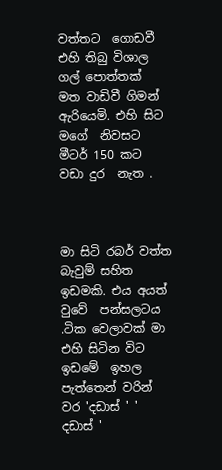වත්තට  ගොඩවී එහි තිබු විශාල  ගල් පොත්තක්  මත වාඩිවී ගිමන් ඇරියෙමි. එහි සිට  මගේ  නිවසට මීටර් 150 කට වඩා දුර  නැත .



මා සිටි රබර් වත්ත බැවුම් සහිත ඉඩමකි. එය අයත් වුවේ  පන්සලටය .ටික වෙලාවක් මා  එහි සිටින විට ඉඩමේ  ඉහල  පැත්තෙන් වරින් වර 'දඩාස් ' ' දඩාස් '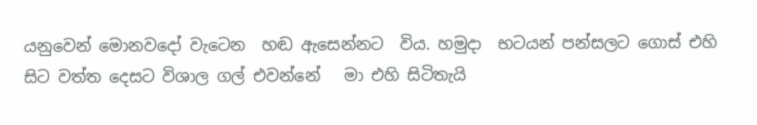යනුවෙන් මොනවදෝ වැටෙන  හඬ ඇසෙන්නට  විය. හමුදා  භටයන් පන්සලට ගොස් එහි සිට වත්ත දෙසට විශාල ගල් එවන්නේ   මා එහි සිටිතැයි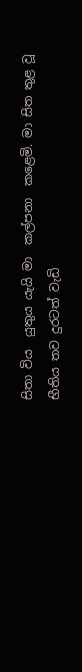සිතා විය  යුතුය යැයි මා  කල්පනා  කළෙමි. මා සිත තුළ වූ භීතිය තව දුරටත් වැඩි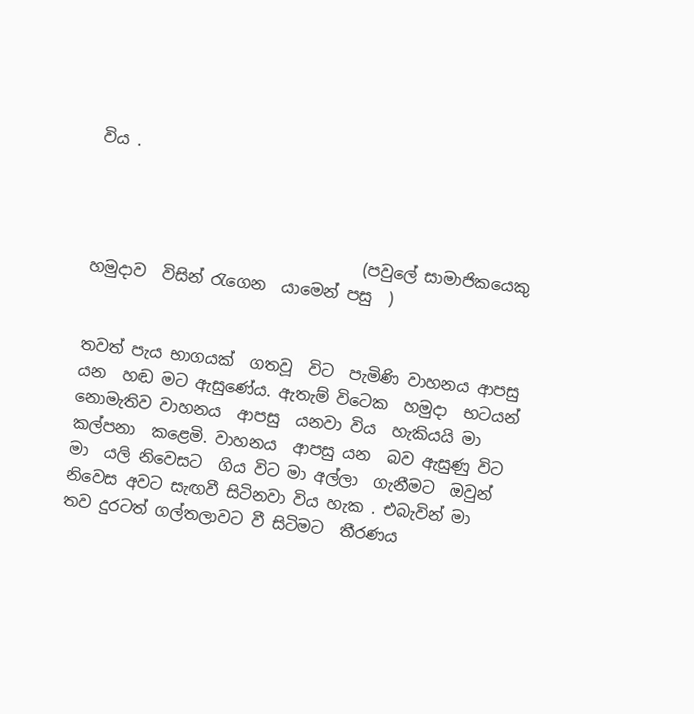විය .



                                  (පවුලේ සාමාජිකයෙකු  හමුදාව  විසින් රැගෙන  යාමෙන් පසු  )


තවත් පැය භාගයක්  ගතවූ  විට  පැමිණි වාහනය ආපසු යන  හඬ මට ඇසුණේය. ඇතැම් විටෙක  හමුදා  භටයන් නොමැතිව වාහනය  ආපසු  යනවා විය  හැකියයි මා  කල්පනා  කළෙමි. වාහනය  ආපසු යන  බව ඇසුණු විට මා  යලි නිවෙසට  ගිය විට මා අල්ලා  ගැනීමට  ඔවුන් නිවෙස අවට සැඟවී සිටිනවා විය හැක . එබැවින් මා  තව දුරටත් ගල්තලාවට වී සිටිමට  තීරණය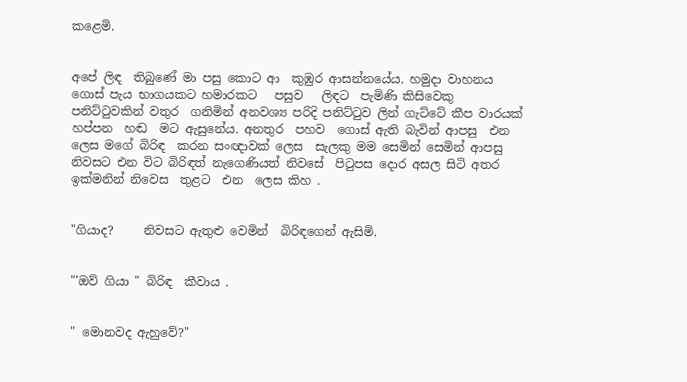කළෙමි.


අපේ ලිඳ  තිබුණේ මා පසු කොට ආ  කුඹුර ආසන්නයේය. හමුදා වාහනය  ගොස් පැය භාගයකට හමාරකට   පසුව   ලිඳට  පැමිණි කිසිවෙකු පනිට්ටුවකින් වතුර  ගනිමින් අනවශ්‍ය පරිදි පනිට්ටුව ලින් ගැට්ටේ කීප වාරයක්  හප්පන  හඬ  මට ඇසුනේය. අනතුර  පහව  ගොස් ඇති බැවින් ආපසු  එන ලෙස මගේ බිරිඳ  කරන සංඥාවක් ලෙස  සැලකු මම සෙමින් සෙමින් ආපසු  නිවසට එන විට බිරිඳත් නැගෙණියත් නිවසේ  පිටුපස දොර අසල සිටි අතර ඉක්මනින් නිවෙස  තුළට  එන  ලෙස කිහ .


"ගියාද?     නිවසට ඇතුළු වෙමින්  බිරිඳගෙන් ඇසිමි.


"'ඔව් ගියා " බිරිඳ  කීවාය .


" මොනවද ඇහුවේ?"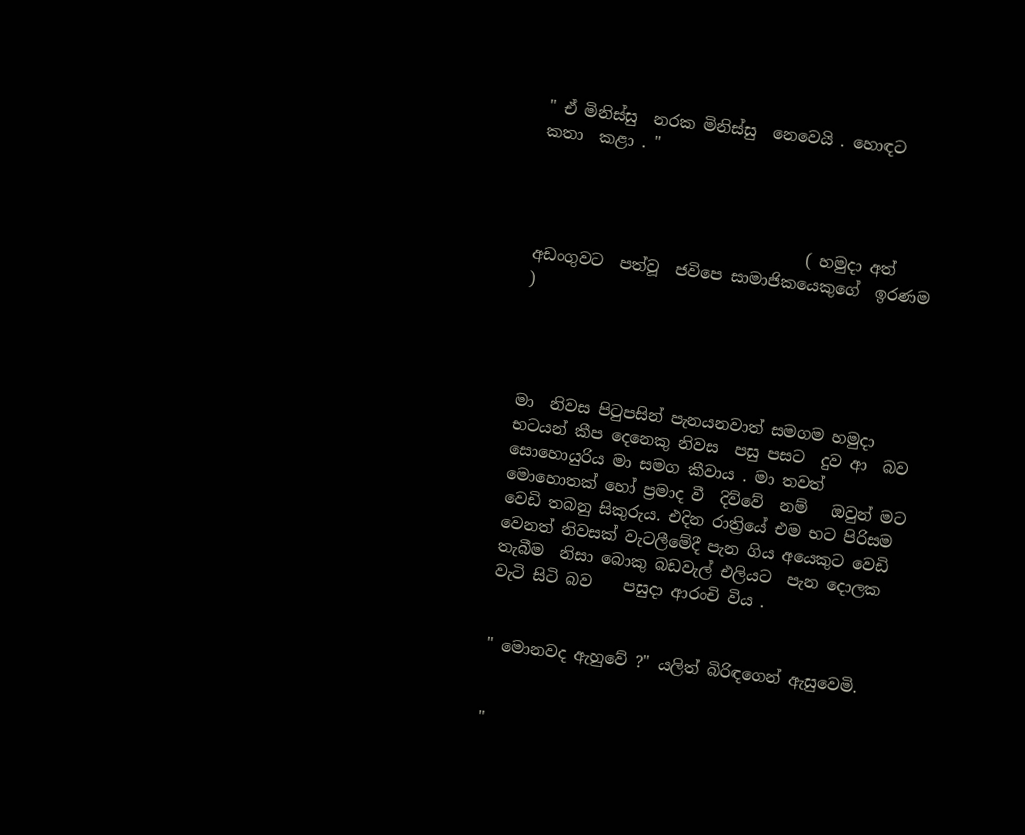" ඒ මිනිස්සු  නරක මිනිස්සු  නෙවෙයි . හොඳට  කතා  කළා . "



                                  ( හමුදා අත් අඩංගුවට  පත්වූ  ජවිපෙ සාමාජිකයෙකුගේ  ඉරණම )




මා  නිවස පිටුපසින් පැනයනවාත් සමගම හමුදා  භටයන් කීප දෙනෙකු නිවස  පසු පසට  දුව ආ  බව සොහොයුරිය මා සමග කීවාය . මා තවත් මොහොතක් හෝ ප්‍රමාද වී  දිව්වේ  නම්   ඔවුන් මට වෙඩි තබනු සිකුරුය. එදින රාත්‍රියේ එම භට පිරිසම  වෙනත් නිවසක් වැටලීමේදී පැන ගිය අයෙකුට වෙඩි තැබීම  නිසා බොකු බඩවැල් එලියට  පැන දොලක වැටි සිටි බව    පසුදා ආරංචි විය .


" මොනවද ඇහුවේ ?" යලිත් බිරිඳගෙන් ඇසුවෙමි.


"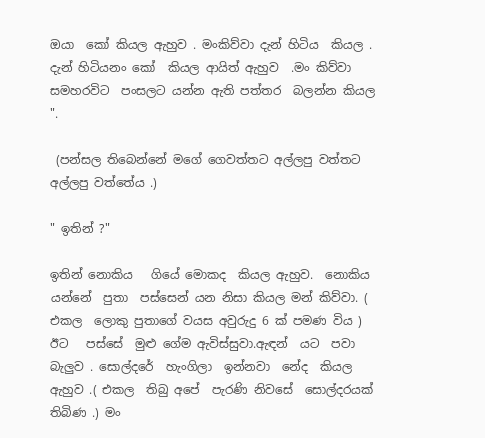ඔයා  කෝ කියල ඇහුව . මංකිව්වා දැන් හිටිය  කියල . දැන් හිටියනං කෝ  කියල ආයිත් ඇහුව  .මං කිව්වා  සමහරවිට  පංසලට යන්න ඇති පත්තර  බලන්න කියල ".

 (පන්සල තිබෙන්නේ මගේ ගෙවත්තට අල්ලපු වත්තට අල්ලපු වත්තේය .)

" ඉතින් ?"

ඉතින් නොකිය   ගියේ මොකද  කියල ඇහුව.  නොකිය  යන්නේ  පුතා  පස්සෙන් යන නිසා කියල මන් කිව්වා. ( එකල  ලොකු පුතාගේ වයස අවුරුදු 6 ක් පමණ විය ) ඊට   පස්සේ  මුළු ගේම ඇවිස්සුවා.ඇඳන්  යට  පවා බැලුව . සොල්දරේ  හැංගිලා  ඉන්නවා  නේද  කියල ඇහුව .( එකල  තිබු අපේ  පැරණි නිවසේ  සොල්දරයක් තිබිණ .) මං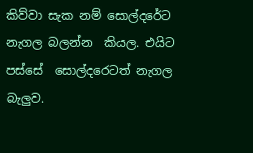කිව්වා සැක නම් සොල්දරේට  නැගල බලන්න  කියල. එයිට  පස්සේ  සොල්දරෙටත් නැගල බැලුව.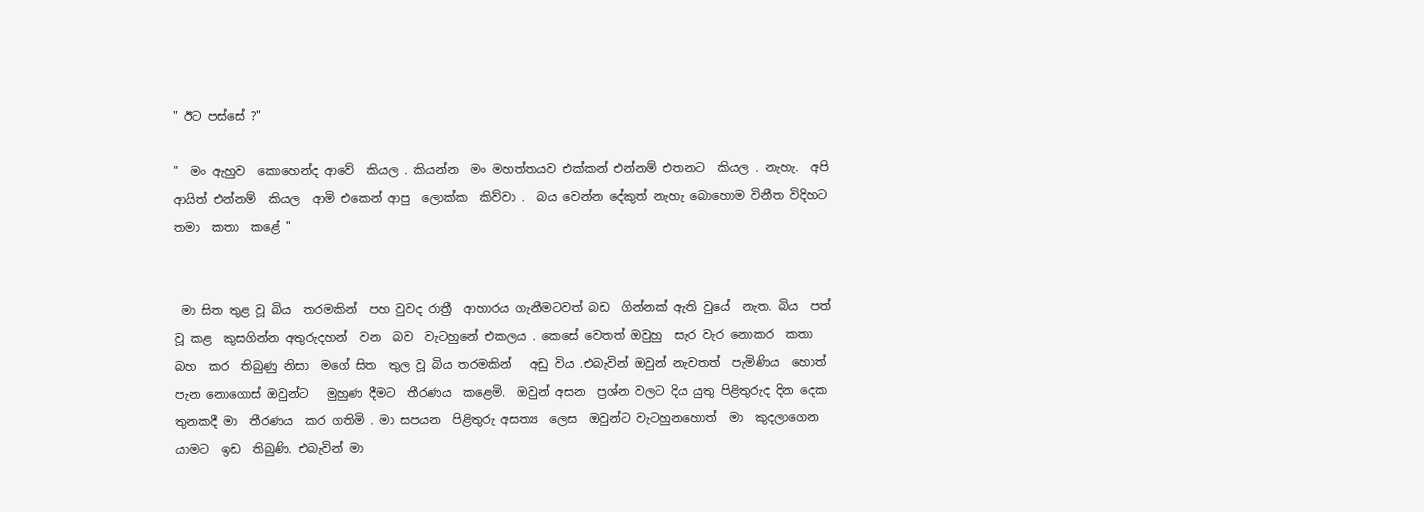" ඊට පස්සේ ?"

"  මං ඇහුව  කොහෙන්ද ආවේ  කියල . කියන්න  මං මහත්තයව එක්කන් එන්නම් එතනට  කියල . නැහැ.  අපි ආයිත් එන්නම්  කියල  ආමි එකෙන් ආපු  ලොක්ක  කිව්වා .  බය වෙන්න දේකුත් නැහැ බොහොම විනීත විදිහට තමා  කතා  කළේ "


 මා සිත තුළ වූ බිය  තරමකින්  පහ වුවද රාත්‍රී  ආහාරය ගැනීමටවත් බඩ  ගින්නක් ඇති වුයේ  නැත. බිය  පත් වූ කළ  කුසගින්න අතුරුදහන්  වන  බව  වැටහුනේ එකලය . කෙසේ වෙතත් ඔවුහු  සැර වැර නොකර  කතා  බහ  කර  තිබුණු නිසා  මගේ සිත  තුල වූ බිය තරමකින්   අඩු විය .එබැවින් ඔවුන් නැවතත්  පැමිණිය  හොත් පැන නොගොස් ඔවුන්ට   මුහුණ දීමට  තීරණය  කළෙමි.  ඔවුන් අසන  ප්‍රශ්න වලට දිය යුතු පිළිතුරුද දින දෙක  තුනකදී මා  තීරණය  කර ගතිමි . මා සපයන  පිළිතුරු අසත්‍ය  ලෙස  ඔවුන්ට වැටහුනහොත්  මා  කුදලාගෙන  යාමට  ඉඩ  තිබුණි. එබැවින් මා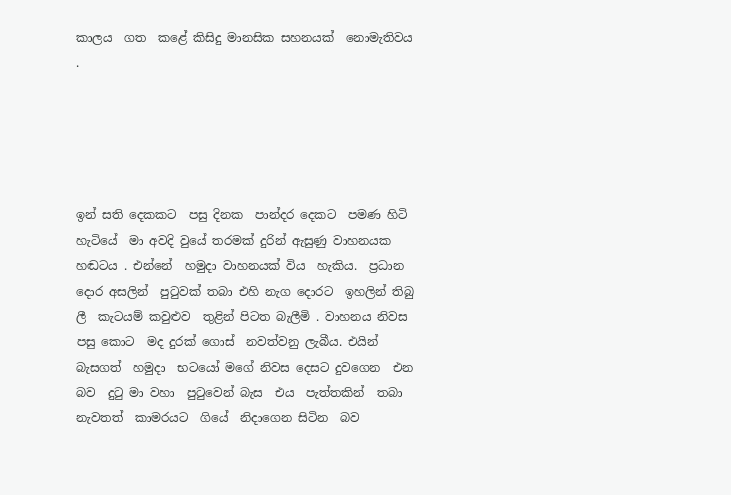කාලය  ගත  කළේ කිසිදු මානසික සහනයක්  නොමැතිවය .





ඉන් සති දෙකකට  පසු දිනක  පාන්දර දෙකට  පමණ හිටි හැටියේ  මා අවදි වුයේ තරමක් දුරින් ඇසුණු වාහනයක   හඬටය . එන්නේ  හමුදා වාහනයක් විය  හැකිය.  ප්‍රධාන දොර අසලින්  පුටුවක් තබා එහි නැග දොරට  ඉහලින් තිබු ලී  කැටයම් කවුළුව  තුළින් පිටත බැලීමි . වාහනය නිවස  පසු කොට  මද දුරක් ගොස්  නවත්වනු ලැබීය. එයින් බැසගත්  හමුදා  භටයෝ මගේ නිවස දෙසට දුවගෙන  එන  බව  දුටු මා වහා  පුටුවෙන් බැස  එය  පැත්තකින්  තබා  නැවතත්  කාමරයට  ගියේ  නිදාගෙන සිටින  බව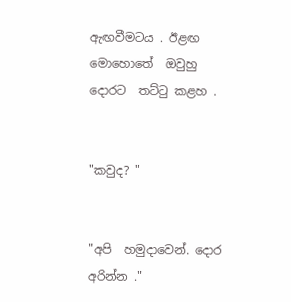ඇඟවීමටය . ඊළඟ  මොහොතේ  ඔවුහු  දොරට  තට්ටු කළහ .


"කවුද? "


"අපි  හමුදාවෙන්. දොර අරින්න ."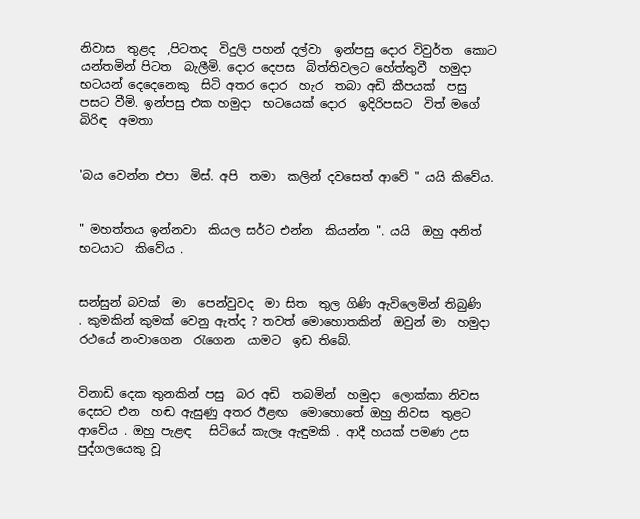නිවාස  තුළද  ,පිටතද  විදුලි පහන් දල්වා  ඉන්පසු දොර විවුර්ත  කොට යන්තමින් පිටත  බැලීමි. දොර දෙපස  බිත්තිවලට හේත්තුවී  හමුදා  භටයන් දෙදෙනෙකු  සිටි අතර දොර  හැර  තබා අඩි කීපයක්  පසු පසට වීමි. ඉන්පසු එක හමුදා  භටයෙක් දොර  ඉදිරිපසට  විත් මගේ  බිරිඳ  අමතා


'බය වෙන්න එපා  මිස්. අපි  තමා  කලින් දවසෙත් ආවේ " යයි කිවේය.


" මහත්තය ඉන්නවා  කියල සර්ට එන්න  කියන්න ". යයි  ඔහු අනිත් භටයාට  කිවේය .


සන්සුන් බවක්  මා  පෙන්වුවද  මා සිත  තුල ගිණි ඇවිලෙමින් තිබුණි  . කුමකින් කුමක් වෙනු ඇත්ද ? තවත් මොහොතකින්  ඔවුන් මා  හමුදා  රථයේ නංවාගෙන  රැගෙන  යාමට  ඉඩ තිබේ.


විනාඩි දෙක තුනකින් පසු  බර අඩි  තබමින්  හමුදා  ලොක්කා නිවස දෙසට එන  හඬ ඇසුණු අතර ඊළඟ  මොහොතේ ඔහු නිවස  තුළට ආවේය . ඔහු පැළඳ   සිටියේ කැලෑ ඇඳුමකි . ආදී හයක් පමණ උස  පුද්ගලයෙකු වූ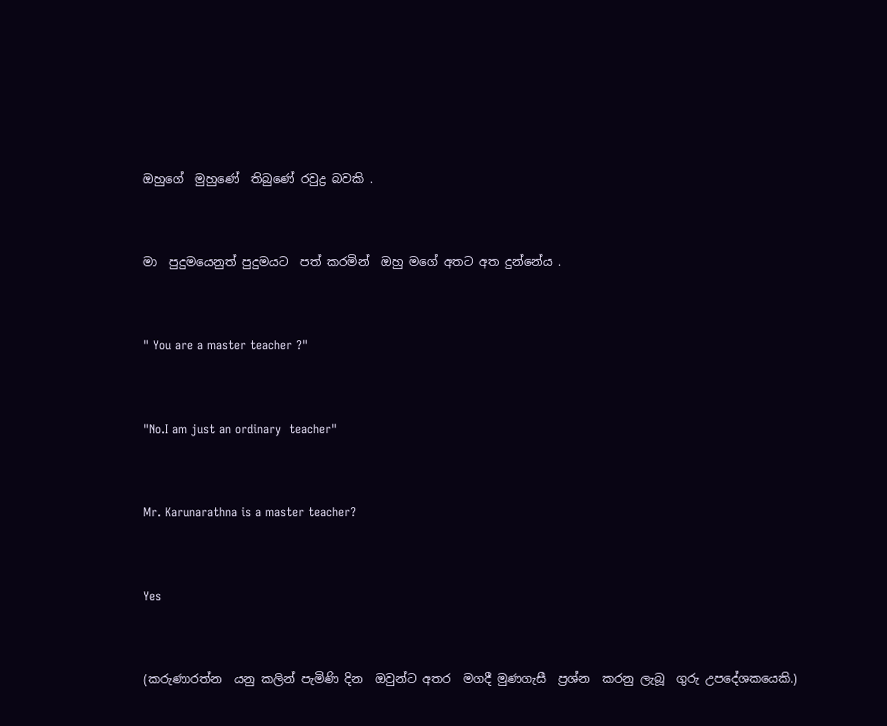ඔහුගේ  මුහුණේ  තිබුණේ රවුද්‍ර බවකි .


මා  පුදුමයෙනුත් පුදුමයට  පත් කරමින්  ඔහු මගේ අතට අත දුන්නේය .


" You are a master teacher ?"


"No.I am just an ordinary  teacher"


Mr. Karunarathna is a master teacher?


Yes


(කරුණාරත්න  යනු කලින් පැමිණි දින  ඔවුන්ට අතර  මගදී මුණගැසී  ප්‍රශ්න  කරනු ලැබූ  ගුරු උපදේශකයෙකි.)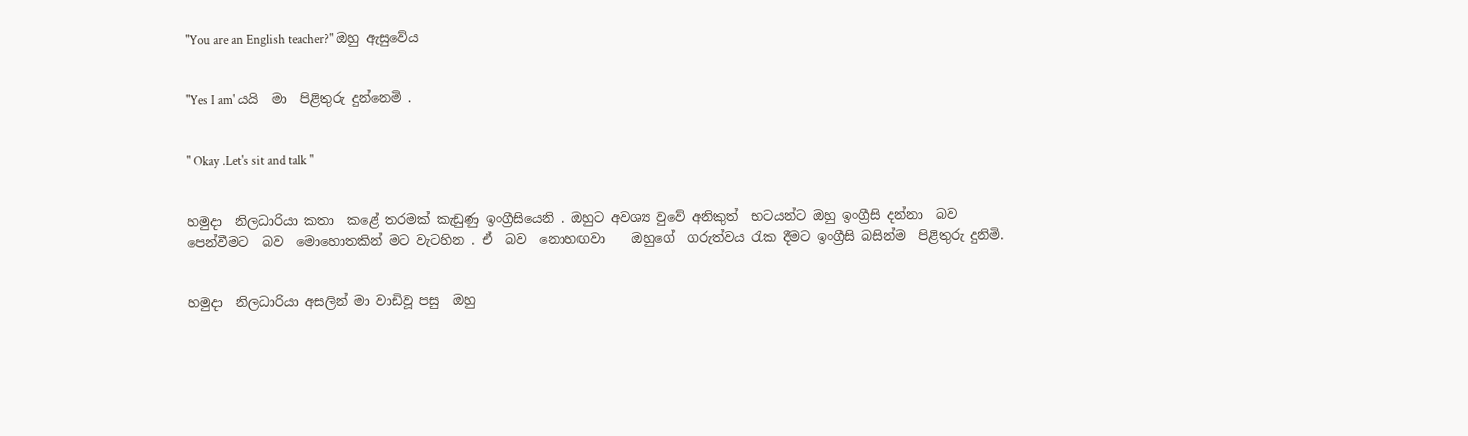"You are an English teacher?" ඔහු ඇසුවේය


"Yes I am' යයි  මා  පිළිතුරු දුන්නෙමි .


" Okay .Let's sit and talk "


හමුදා  නිලධාරියා කතා  කළේ තරමක් කැඩුණු ඉංග්‍රීසියෙනි . ඔහුට අවශ්‍ය වුවේ අනිකුත්  භටයන්ට ඔහු ඉංග්‍රීසි දන්නා  බව  පෙන්වීමට  බව  මොහොතකින් මට වැටහින . ඒ  බව  නොහඟවා    ඔහුගේ  ගරුත්වය රැක දීමට ඉංග්‍රීසි බසින්ම  පිළිතුරු දුනිමි.


හමුදා  නිලධාරියා අසලින් මා වාඩිවූ පසු  ඔහු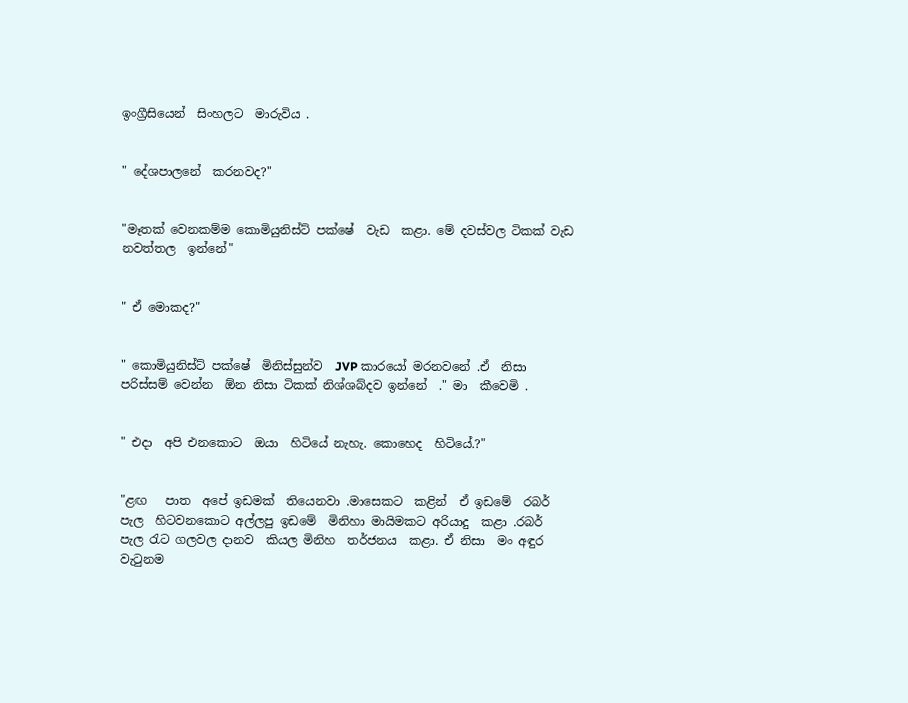ඉංග්‍රීසියෙන්  සිංහලට  මාරුවිය .


" දේශපාලනේ  කරනවද?"


"මෑතක් වෙනකම්ම කොමියුනිස්ට් පක්ෂේ  වැඩ  කළා. මේ දවස්වල ටිකක් වැඩ නවත්තල  ඉන්නේ"


" ඒ මොකද?"


" කොමියුනිස්ට් පක්ෂේ  මිනිස්සුන්ව  JVP කාරයෝ මරනවනේ .ඒ  නිසා පරිස්සම් වෙන්න  ඕන නිසා ටිකක් නිශ්ශබ්දව ඉන්නේ  ." මා  කීවෙමි .


" එදා  අපි එනකොට  ඔයා  හිටියේ නැහැ. කොහෙද  හිටියේ.?"


"ළඟ   පාත  අපේ ඉඩමක්  තියෙනවා .මාසෙකට  කළින්  ඒ ඉඩමේ  රබර් පැල  හිටවනකොට අල්ලපු ඉඩමේ  මිනිහා මායිමකට අරියාදු  කළා .රබර්  පැල රැට ගලවල දානව  කියල මිනිහ  තර්ජනය  කළා. ඒ නිසා  මං අඳුර වැටුනම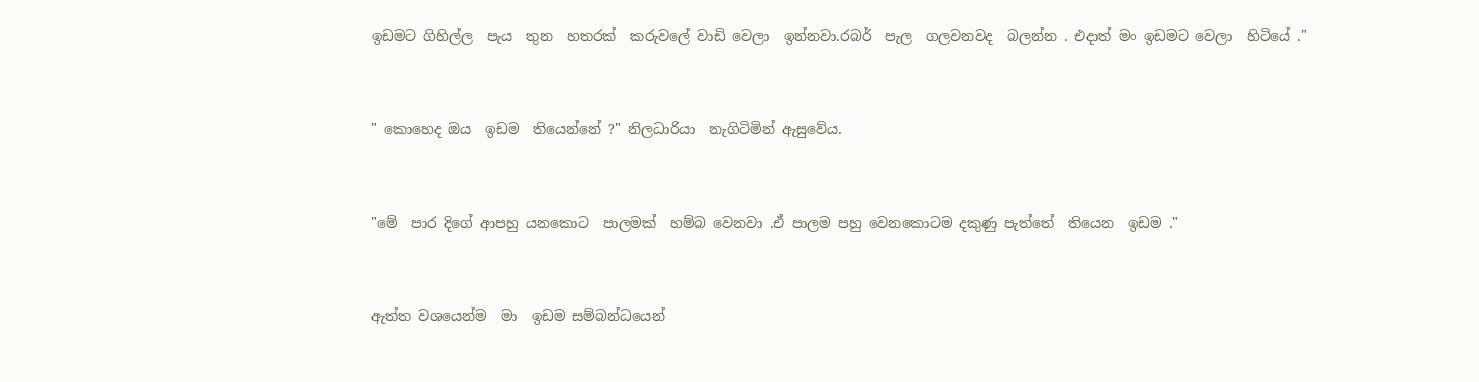ඉඩමට ගිහිල්ල  පැය  තුන  හතරක්  කරුවලේ වාඩි වෙලා  ඉන්නවා.රබර්  පැල  ගලවනවද  බලන්න . එදාත් මං ඉඩමට වෙලා  හිටියේ ."


" කොහෙද ඔය  ඉඩම  තියෙන්නේ ?" නිලධාරියා  නැගිටිමින් ඇසුවේය.


"මේ  පාර දිගේ ආපහු යනකොට  පාලමක්  හම්බ වෙනවා .ඒ පාලම පහු වෙනකොටම දකුණු පැත්තේ  තියෙන  ඉඩම ."


ඇත්ත වශයෙන්ම  මා  ඉඩම සම්බන්ධයෙන්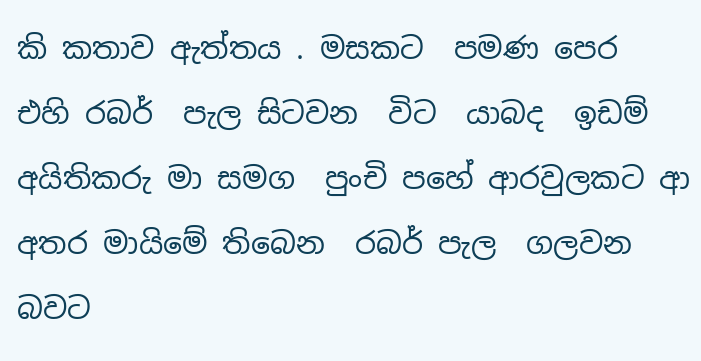කි කතාව ඇත්තය . මසකට  පමණ පෙර  එහි රබර්  පැල සිටවන  විට  යාබද  ඉඩම් අයිතිකරු මා සමග  පුංචි පහේ ආරවුලකට ආ   අතර මායිමේ තිබෙන  රබර් පැල  ගලවන  බවට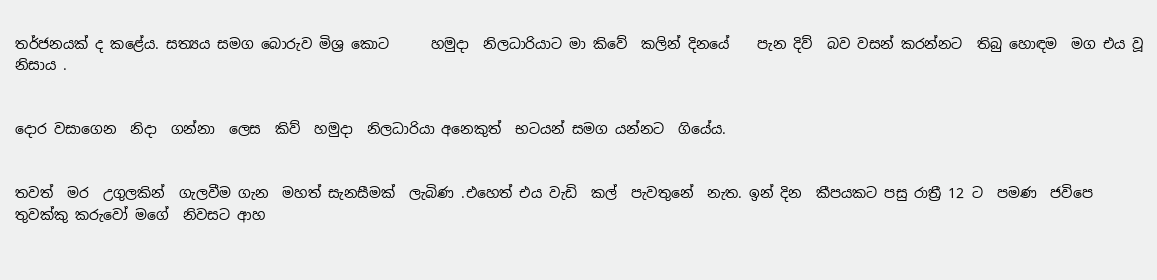තර්ජනයක් ද කළේය. සත්‍යය සමග බොරුව මිශ්‍ර කොට      හමුදා  නිලධාරියාට මා කිවේ  කලින් දිනයේ    පැන දිව්  බව වසන් කරන්නට  තිබු හොඳම  මග එය වූ නිසාය .


දොර වසාගෙන  නිදා  ගන්නා  ලෙස  කිව්  හමුදා  නිලධාරියා අනෙකුත්  භටයන් සමග යන්නට  ගියේය.


තවත්  මර  උගුලකින්  ගැලවීම ගැන  මහත් සැනසීමක්  ලැබිණ .එහෙත් එය වැඩි  කල්  පැවතුනේ  නැත. ඉන් දින  කීපයකට පසු රාත්‍රී 12 ට  පමණ  ජවිපෙ  තුවක්කු කරුවෝ මගේ  නිවසට ආහ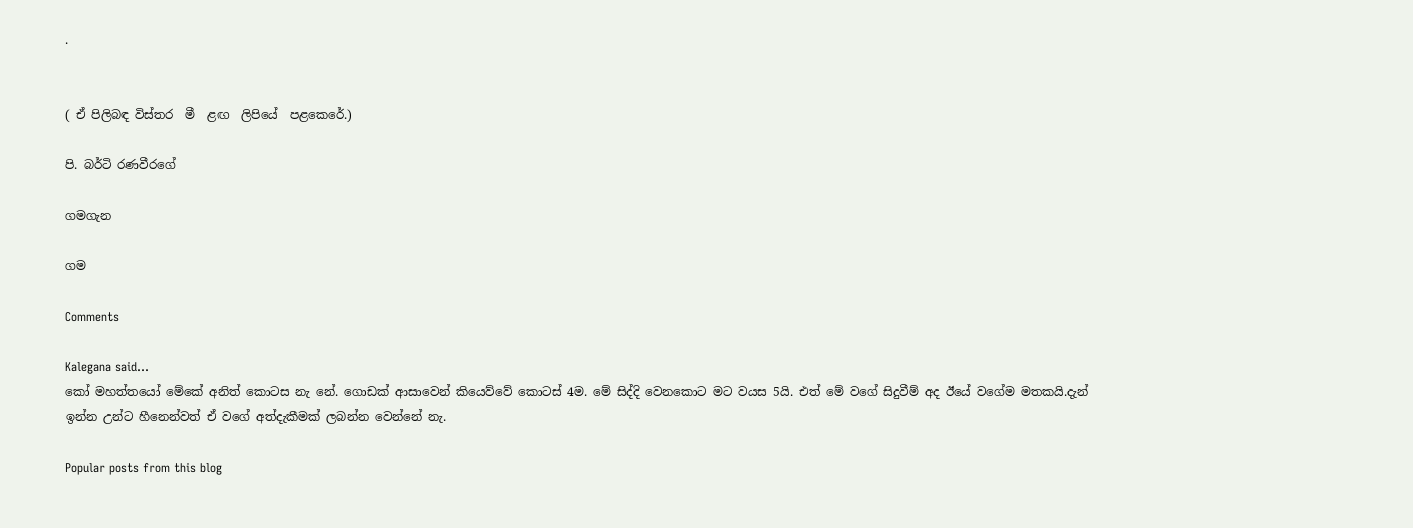.


( ඒ පිලිබඳ විස්තර  මී  ළඟ  ලිපියේ  පළකෙරේ.)

පි. බර්ටි රණවීරගේ

ගමගැන

ගම

Comments

Kalegana said…
කෝ මහත්තයෝ මේකේ අනිත් කොටස නැ නේ. ගොඩක් ආසාවෙන් කියෙව්වේ කොටස් 4ම. මේ සිද්දි වෙනකොට මට වයස 5යි. එත් මේ වගේ සිදුවීම් අද ඊයේ වගේම මතකයි.දැන් ඉන්න උන්ට හීනෙන්වත් ඒ වගේ අත්දැකීමක් ලබන්න වෙන්නේ නැ.

Popular posts from this blog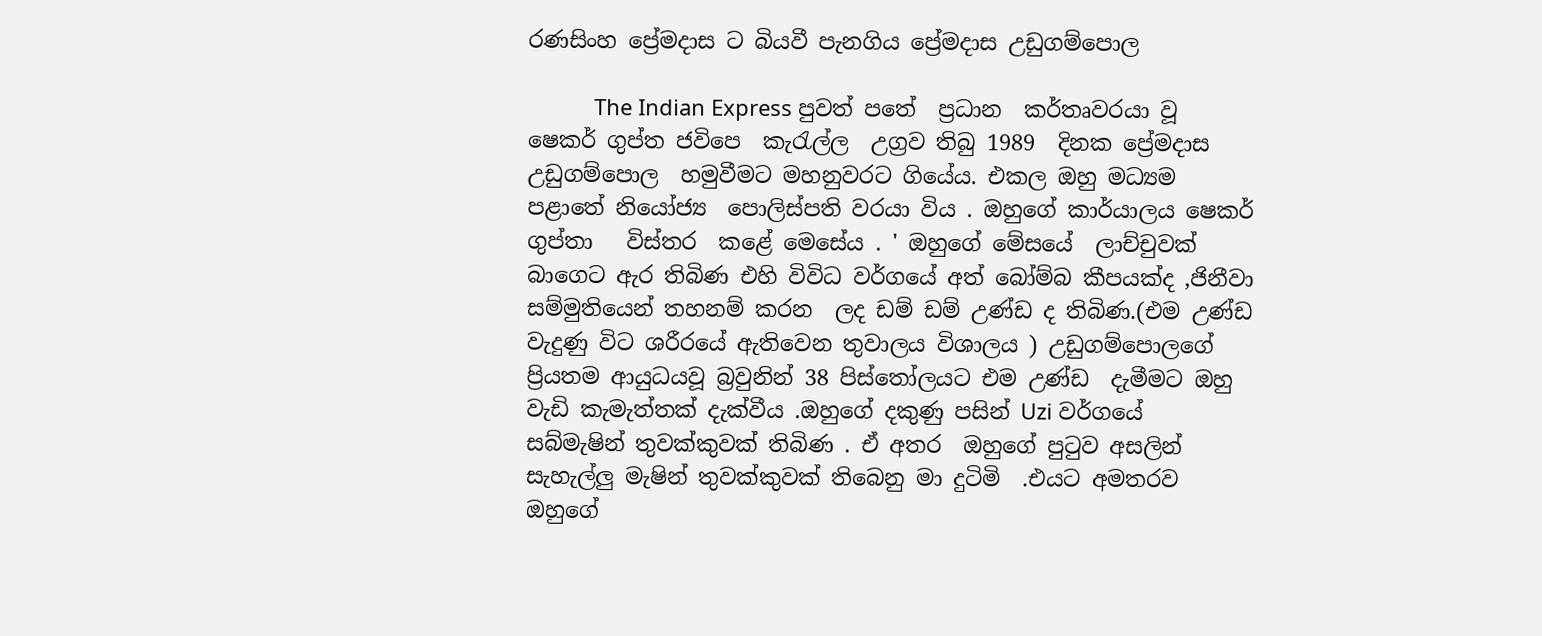රණසිංහ ප්‍රේමදාස ට බියවී පැනගිය ප්‍රේමදාස උඩුගම්පොල

           The Indian Express පුවත් පතේ  ප්‍රධාන  කර්තෘවරයා වූ ෂෙකර් ගුප්ත ජවිපෙ  කැරැල්ල  උග්‍රව තිබු 1989  දිනක ප්‍රේමදාස උඩුගම්පොල  හමුවීමට මහනුවරට ගියේය. එකල ඔහු මධ්‍යම  පළාතේ නියෝජ්‍ය  පොලිස්පති වරයා විය . ඔහුගේ කාර්යාලය ෂෙකර් ගුප්තා   විස්තර  කළේ මෙසේය . ' ඔහුගේ මේසයේ  ලාච්චුවක් බාගෙට ඇර තිබිණ එහි විවිධ වර්ගයේ අත් බෝම්බ කීපයක්ද ,ජිනීවා සම්මුතියෙන් තහනම් කරන  ලද ඩම් ඩම් උණ්ඩ ද තිබිණ.(එම උණ්ඩ වැදුණු විට ශරීරයේ ඇතිවෙන තුවාලය විශාලය ) උඩුගම්පොලගේ ප්‍රියතම ආයුධයවූ බ්‍රවුනින් 38 පිස්තෝලයට එම උණ්ඩ  දැමීමට ඔහු වැඩි කැමැත්තක් දැක්වීය .ඔහුගේ දකුණු පසින් Uzi වර්ගයේ සබ්මැෂින් තුවක්කුවක් තිබිණ . ඒ අතර  ඔහුගේ පුටුව අසලින් සැහැල්ලු මැෂින් තුවක්කුවක් තිබෙනු මා දුටිමි  .එයට අමතරව ඔහුගේ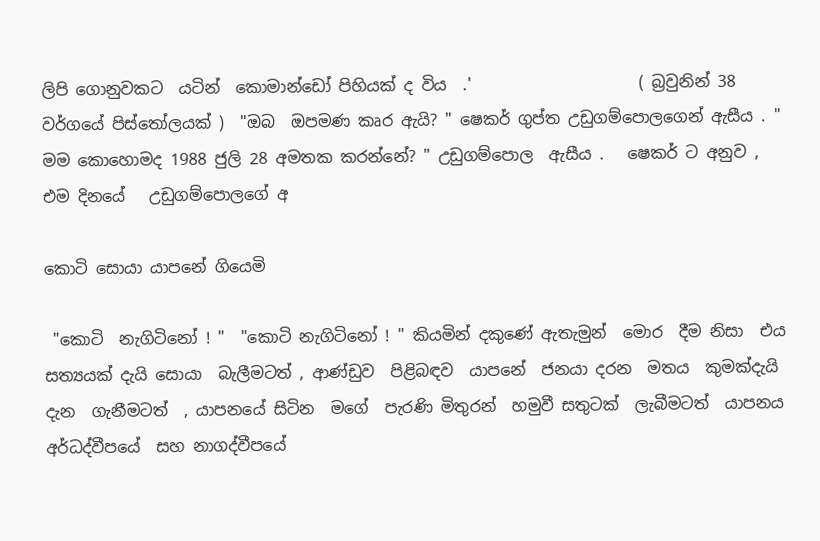ලිපි ගොනුවකට  යටින්  කොමාන්ඩෝ පිහියක් ද විය  .'                     ( බ්‍රවුනින් 38 වර්ගයේ පිස්තෝලයක් )  "ඔබ  ඔපමණ කෘර ඇයි? " ෂෙකර් ගුප්ත උඩුගම්පොලගෙන් ඇසීය . " මම කොහොමද 1988 ජුලි 28 අමතක කරන්නේ? " උඩුගම්පොල  ඇසීය .   ෂෙකර් ට අනුව ,  එම දිනයේ   උඩුගම්පොලගේ අ

කොටි සොයා යාපනේ ගියෙමි

 "කොටි  නැගිටිනෝ ! "  "කොටි නැගිටිනෝ ! " කියමින් දකුණේ ඇතැමුන්  මොර  දීම නිසා  එය සත්‍යයක් දැයි සොයා  බැලීමටත් , ආණ්ඩුව  පිළිබඳව  යාපනේ  ජනයා දරන  මතය  කුමක්දැයි දැන  ගැනීමටත්  , යාපනයේ සිටින  මගේ  පැරණි මිතුරන්  හමුවී සතුටක්  ලැබීමටත්  යාපනය අර්ධද්වීපයේ  සහ නාගද්වීපයේ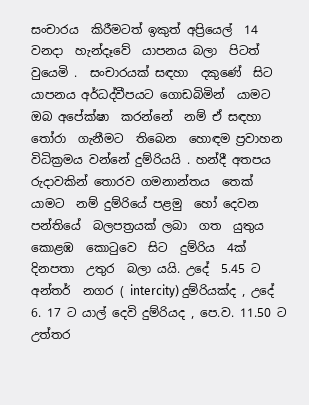සංචාරය  කිරීමටත් ඉකුත් අප්‍රියෙල්  14 වනදා  හැන්දෑවේ  යාපනය බලා  පිටත් වුයෙමි .  සංචාරයක් සඳහා  දකුණේ  සිට  යාපනය අර්ධද්වීපයට ගොඩබිමින්  යාමට ඔබ අපේක්ෂා  කරන්නේ  නම් ඒ සඳහා තෝරා  ගැනීමට  තිබෙන  හොඳම ප්‍රවාහන විධික්‍රමය වන්නේ දුම්රියයි . හන්දී අතපය රුදාවකින් තොරව ගමනාන්තය  තෙක්  යාමට  නම් දුම්රියේ පළමු  හෝ දෙවන  පන්තියේ  බලපත්‍රයක් ලබා  ගත  යුතුය කොළඹ  කොටුවෙ  සිට  දුම්රිය  4ක් දිනපතා  උතුර  බලා යයි. උදේ  5.45 ට අන්තර්  නගර ( intercity) දුම්රියක්ද , උදේ  6. 17 ට යාල් දෙවි දුම්රියද , පෙ.ව. 11.50 ට උත්තර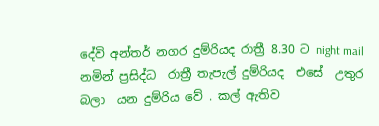දේවි අන්තර් නගර දුම්රියද රාත්‍රී 8.30 ට night mail නමින් ප්‍රසිද්ධ  රාත්‍රී තැපැල් දුම්රියද  එසේ  උතුර  බලා  යන දුම්රිය වේ . කල් ඇතිව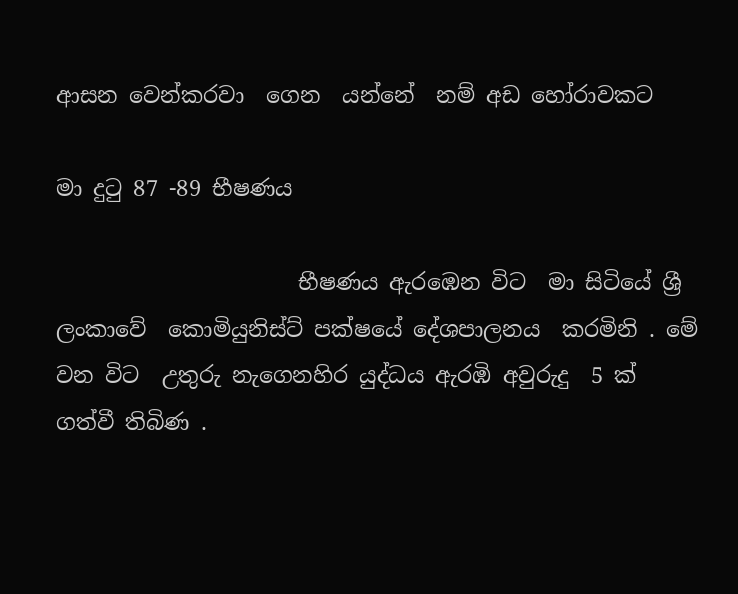ආසන වෙන්කරවා  ගෙන  යන්නේ  නම් අඩ හෝරාවකට

මා දුටු 87 -89 භීෂණය

                      භීෂණය ඇරඹෙන විට  මා සිටියේ ශ්‍රී ලංකාවේ  කොමියුනිස්ට් පක්ෂයේ දේශපාලනය  කරමිනි . මේ වන විට  උතුරු නැගෙනහිර යුද්ධය ඇරඹි අවුරුදු  5 ක් ගත්වී තිබිණ .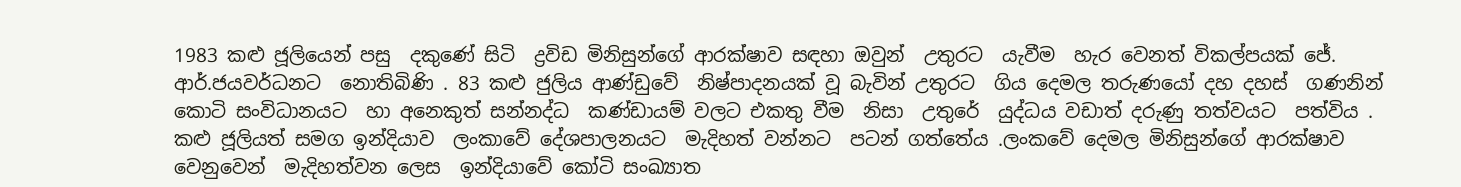1983 කළු ජූලියෙන් පසු  දකුණේ සිටි  ද්‍රවිඩ මිනිසුන්ගේ ආරක්ෂාව සඳහා ඔවුන්  උතුරට  යැවීම  හැර වෙනත් විකල්පයක් ජේ. ආර්.ජයවර්ධනට  නොතිබිණි . 83 කළු ජුලිය ආණ්ඩුවේ  නිෂ්පාදනයක් වූ බැවින් උතුරට  ගිය දෙමල තරුණයෝ දහ දහස්  ගණනින් කොටි සංවිධානයට  හා අනෙකුත් සන්නද්ධ  කණ්ඩායම් වලට එකතු වීම  නිසා  උතුරේ  යුද්ධය වඩාත් දරුණු තත්වයට  පත්විය . කළු ජූලියත් සමග ඉන්දියාව  ලංකාවේ දේශපාලනයට  මැදිහත් වන්නට  පටන් ගත්තේය .ලංකවේ දෙමල මිනිසුන්ගේ ආරක්ෂාව වෙනුවෙන්  මැදිහත්වන ලෙස  ඉන්දියාවේ කෝටි සංඛ්‍යාත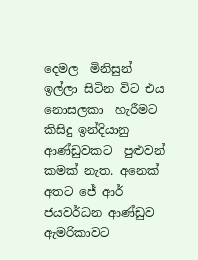දෙමල  මිනිසුන්  ඉල්ලා සිටින විට එය නොසලකා  හැරීමට කිසිදු ඉන්දියානු  ආණ්ඩුවකට  පුළුවන් කමක් නැත. අනෙක් අතට ජේ ආර් ජයවර්ධන ආණ්ඩුව ඇමරිකාවට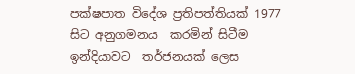පක්ෂපාත විදේශ ප්‍රතිපත්තියක් 1977 සිට අනුගමනය  කරමින් සිටීම  ඉන්දියාවට  තර්ජනයක් ලෙස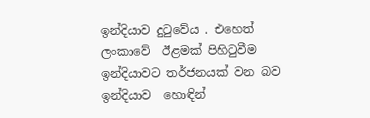ඉන්දියාව දුටුවේය . එහෙත් ලංකාවේ  ඊළමක් පිහිටුවීම  ඉන්දියාවට තර්ජනයක් වන බව ඉන්දියාව  හොඳින්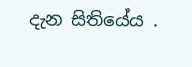දැන සිතියේය .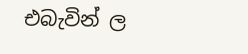එබැවින් ල